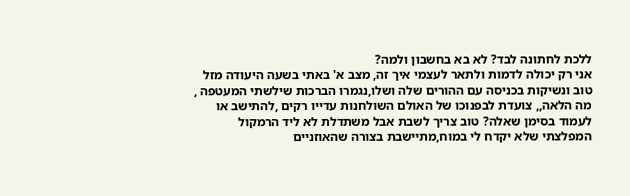ללכת לחתונה לבד? לא בא בחשבון ולמה?
אני רק יכולה לדמות ולתאר לעצמי איך זה, מצב א' באתי בשעה היעודה מזל טוב ונשיקות בכניסה עם ההורים שלה ושלו,נגמרו הברכות שילשתי המעטפה , מה הלאה,, צועדת לבפנוכו של האולם השולחנות עדייו רקים ,להתישב או לעמוד בסימן שאלה? טוב צריך לשבת אבל משתדלת לא ליד הרמקול המפלצתי שלא יקדח לי במוח,מתיישבת בצורה שהאוזניים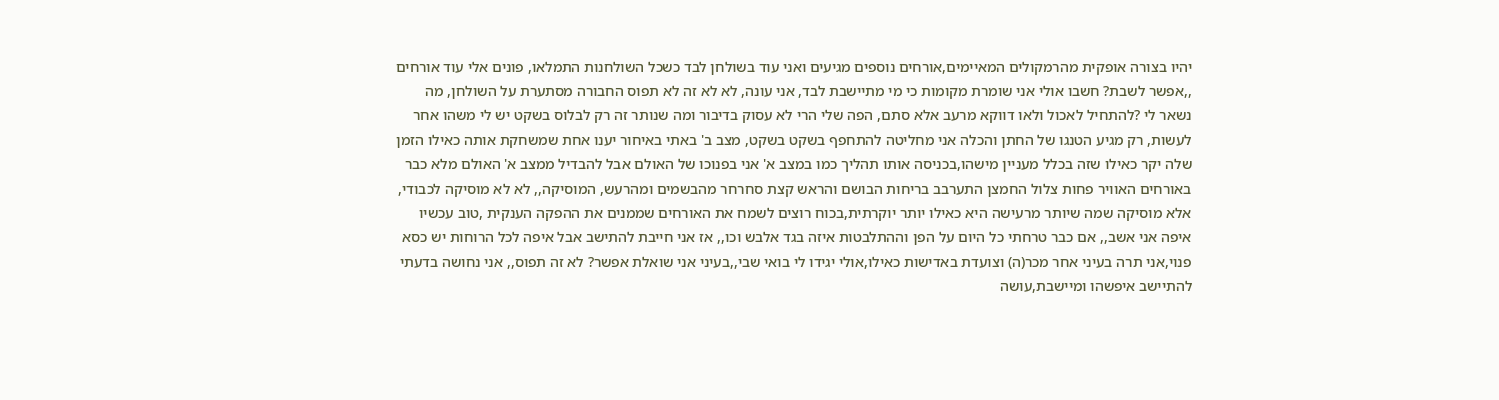יהיו בצורה אופקית מהרמקולים המאיימים,אורחים נוספים מגיעים ואני עוד בשולחן לבד כשכל השולחנות התמלאו, פונים אלי עוד אורחים ,,אפשר לשבת? חשבו אולי אני שומרת מקומות כי מי מתיישבת לבד, אני עונה, לא לא זה לא תפוס החבורה מסתערת על השולחן, מה נשאר לי ?להתחיל לאכול ולאו דווקא מרעב אלא סתם, הפה שלי הרי לא עסוק בדיבור ומה שנותר זה רק לבלוס בשקט יש לי משהו אחר לעשות, רק מגיע הטנגו של החתן והכלה אני מחליטה להתחפף בשקט בשקט, מצב ב' באתי באיחור יענו אחת שמשחקת אותה כאילו הזמן שלה יקר כאילו שזה בכלל מעניין מישהו,בכניסה אותו תהליך כמו במצב א' אני בפנוכו של האולם אבל להבדיל ממצב א' האולם מלא כבר באורחים האוויר פחות צלול החמצן התערבב בריחות הבושם והראש קצת סחרחר מהבשמים ומהרעש, המוסיקה,, לא לא מוסיקה לכבודי, אלא מוסיקה שמה שיותר מרעישה היא כאילו יותר יוקרתית,בכוח רוצים לשמח את האורחים שממנים את ההפקה הענקית ,טוב עכשיו איפה אני אשב,, אם כבר טרחתי כל היום על הפן וההתלבטות איזה בגד אלבש וכו,, אז אני חייבת להתישב אבל איפה לכל הרוחות יש כסא פנוי,אני תרה בעיני אחר מכר(ה) וצועדת באדישות כאילו,אולי יגידו לי בואי שבי,,בעיני אני שואלת אפשר? לא זה תפוס,, אני נחושה בדעתי להתיישב איפשהו ומיישבת,עושה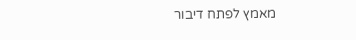מאמץ לפתח דיבור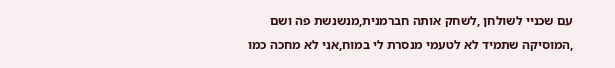עם שכניי לשולחן ,לשחק אותה חברמנית,מנשנשת פה ושם ,המוסיקה שתמיד לא לטעמי מנסרת לי במוח,אני לא מחכה כמו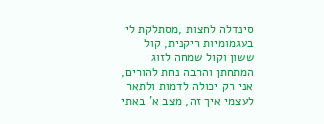סינדלה לחצות ,מסתלקת לי בעגמומיות ריקנית, קול ששון וקול שמחה לזוג המתחתן והרבה נחת להורים,
אני רק יכולה לדמות ולתאר לעצמי איך זה, מצב א' באתי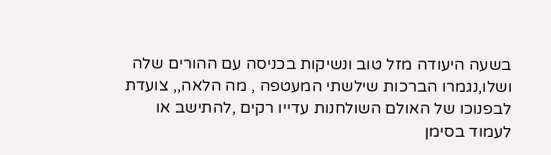בשעה היעודה מזל טוב ונשיקות בכניסה עם ההורים שלה ושלו,נגמרו הברכות שילשתי המעטפה , מה הלאה,, צועדת לבפנוכו של האולם השולחנות עדייו רקים ,להתישב או לעמוד בסימן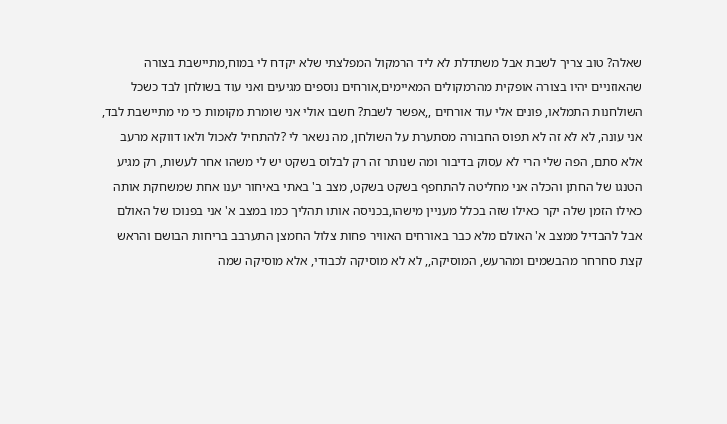שאלה? טוב צריך לשבת אבל משתדלת לא ליד הרמקול המפלצתי שלא יקדח לי במוח,מתיישבת בצורה שהאוזניים יהיו בצורה אופקית מהרמקולים המאיימים,אורחים נוספים מגיעים ואני עוד בשולחן לבד כשכל השולחנות התמלאו, פונים אלי עוד אורחים ,,אפשר לשבת? חשבו אולי אני שומרת מקומות כי מי מתיישבת לבד, אני עונה, לא לא זה לא תפוס החבורה מסתערת על השולחן, מה נשאר לי ?להתחיל לאכול ולאו דווקא מרעב אלא סתם, הפה שלי הרי לא עסוק בדיבור ומה שנותר זה רק לבלוס בשקט יש לי משהו אחר לעשות, רק מגיע הטנגו של החתן והכלה אני מחליטה להתחפף בשקט בשקט, מצב ב' באתי באיחור יענו אחת שמשחקת אותה כאילו הזמן שלה יקר כאילו שזה בכלל מעניין מישהו,בכניסה אותו תהליך כמו במצב א' אני בפנוכו של האולם אבל להבדיל ממצב א' האולם מלא כבר באורחים האוויר פחות צלול החמצן התערבב בריחות הבושם והראש קצת סחרחר מהבשמים ומהרעש, המוסיקה,, לא לא מוסיקה לכבודי, אלא מוסיקה שמה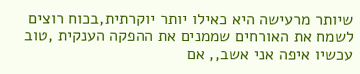שיותר מרעישה היא כאילו יותר יוקרתית,בכוח רוצים לשמח את האורחים שממנים את ההפקה הענקית ,טוב עכשיו איפה אני אשב,, אם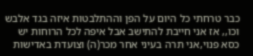כבר טרחתי כל היום על הפן וההתלבטות איזה בגד אלבש וכו,, אז אני חייבת להתישב אבל איפה לכל הרוחות יש כסא פנוי,אני תרה בעיני אחר מכר(ה) וצועדת באדישות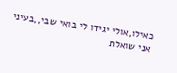כאילו,אולי יגידו לי בואי שבי,,בעיני אני שואלת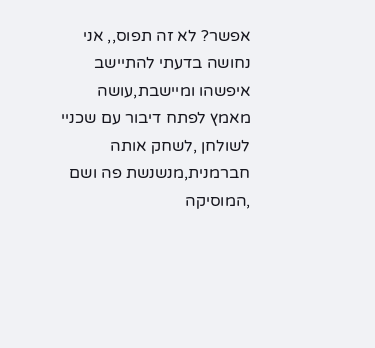אפשר? לא זה תפוס,, אני נחושה בדעתי להתיישב איפשהו ומיישבת,עושה מאמץ לפתח דיבור עם שכניי לשולחן ,לשחק אותה חברמנית,מנשנשת פה ושם ,המוסיקה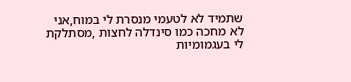שתמיד לא לטעמי מנסרת לי במוח,אני לא מחכה כמו סינדלה לחצות ,מסתלקת לי בעגמומיות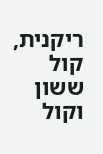ריקנית, קול ששון וקול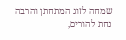שמחה לזוג המתחתן והרבה נחת להורים,